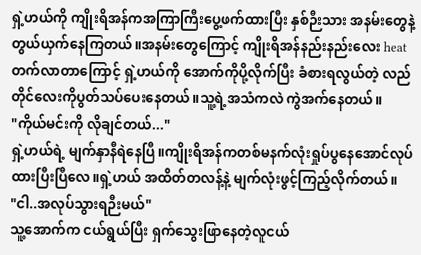ရှဲ့ဟယ်ကို ကျိုးရိအန်ကအကြာကြီးပွေ့ဖက်ထားပြီး နှစ်ဉီးသား အနမ်းတွေနဲ့ တွယ်ယှက်နေကြတယ်။အနမ်းတွေကြောင့် ကျိုးရိအန်နည်းနည်းလေး heat တက်လာတာကြောင့် ရှဲ့ဟယ်ကို အောက်ကိုပို့လိုက်ပြီး ခံစားရလွယ်တဲ့ လည်တိုင်လေးကိုပွတ်သပ်ပေးနေတယ်။သူ့ရဲ့အသံကလဲ ကွဲအက်နေတယ်။
"ကိုယ်မင်းကို လိုချင်တယ်..."
ရှဲ့ဟယ်ရဲ့ မျက်နှာနီရဲနေပြီ။ကျိုးရိအန်ကတစ်မနက်လုံးရှုပ်ပွနေအောင်လုပ်ထားပြီးပြီလေ။ရှဲ့ဟယ် အထိတ်တလန့်နဲ့ မျက်လုံးဖွင့်ကြည့်လိုက်တယ်။
"ငါ..အလုပ်သွားရဉီးမယ်"
သူ့အောက်က ငယ်ရွယ်ပြီး ရှက်သွေးဖြာနေတဲ့လူငယ်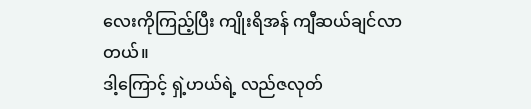လေးကိုကြည့်ပြီး ကျိုးရိအန် ကျီဆယ်ချင်လာတယ်။
ဒါ့ကြောင့် ရှဲ့ဟယ်ရဲ့ လည်ဇလုတ်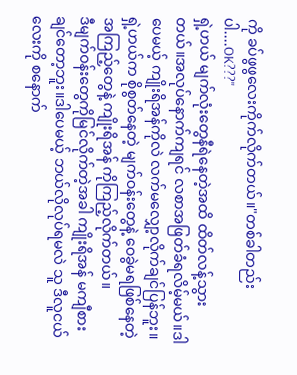ကို ခပ်ဖွဖွလေးကိုက်လိုက်တယ်။"တစ်ခါတည်းပါ....OK???"
ရှဲ့ဟယ် မျက်လုံးတွေနီရဲနေတဲ့အထိ ထိတ်လန့်သွားတယ်။အလုပ်နောက်ကျရင် လစာအဖြတ်ခံရလိမ့်မယ်။ဒါပေမယ့် ကျိုးရိအန်ကိုလဲ လက်မလျှော့လိုက်ချင်ပြန်ဘူး။ရှဲ့ဟယ်က စိုစွတ်နေတဲ့ မျက်ဝန်းတွေနဲ့ ဝေခွဲမရဖြစ်နေတဲ့အကြည့်တွေနဲ့ ကျိုးရိအန် ကိုကြည့်လိုက်တယ်။
ဒီမျက်ဝန်းတွေကိုမြင်လိုက်တဲ့အခါ ကျိုးရိအန် မကျီစားချင်တော့ဘူး။ဒါပေမယ့် ဘယ်လိုလုပ်ရမလဲ သူ ဒီလူငယ်လေးကို စနောက်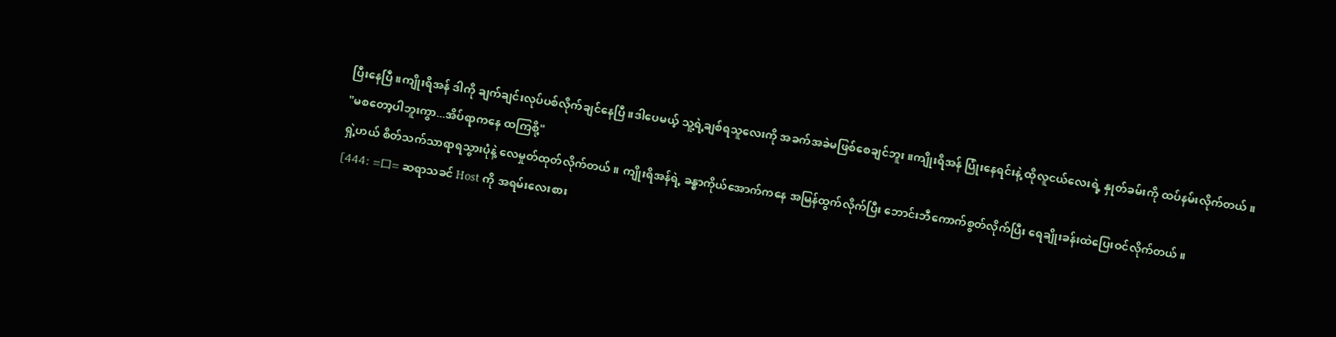ပြီးနေပြီ။ကျိုးရိအန် ဒါကို ချက်ချင်းလုပ်ပစ်လိုက်ချင်နေပြီ။ဒါပေမယ့် သူ့ရဲ့ချစ်ရသူလေးကို အခက်အခဲမဖြစ်စေချင်ဘူး။ကျိုးရိအန် ပြုံးနေရင်းနဲ့ ထိုလူငယ်လေးရဲ့ နှုတ်ခမ်းကို ထပ်နမ်းလိုက်တယ်။
"မစတော့ပါဘူးကွာ...အိပ်ရာကနေ ထကြစို့"
ရှဲ့ဟယ် စိတ်သက်သာရာရသွားပုံနဲ့ လေမှုတ်ထုတ်လိုက်တယ်။ ကျိုးရိအန်ရဲ့ ခန္ဓာကိုယ်အောက်ကနေ အမြန်ထွက်လိုက်ပြီး ဘောင်းဘီကောက်စွတ်လိုက်ပြီး ရေချိုးခန်းထဲပြေးဝင်လိုက်တယ်။
[444: =口= ဆရာသခင် Host ကို အရမ်းလေးစား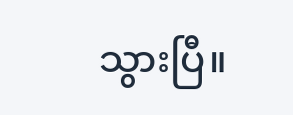သွားပြီ။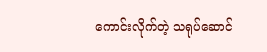ကောင်းလိုက်တဲ့ သရုပ်ဆောင်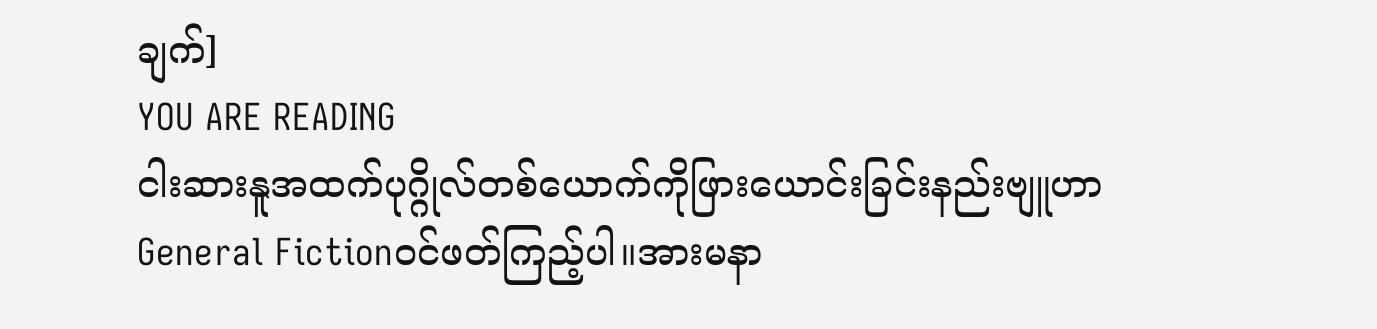ချက်]
YOU ARE READING
ငါးဆားနူအထက်ပုဂ္ဂိုလ်တစ်ယောက်ကိုဖြားယောင်းခြင်းနည်းဗျူဟာ
General Fictionဝင်ဖတ်ကြည့်ပါ။အားမနာ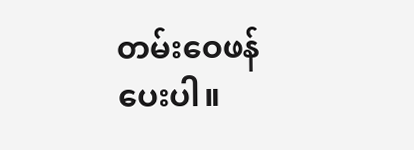တမ်းဝေဖန်ပေးပါ။